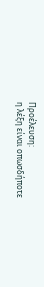Προέλευση:
η λέξη είναι οπωσδήποτε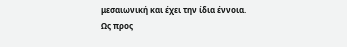μεσαιωνική και έχει την ίδια έννοια.
Ως προς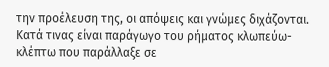την προέλευση της, οι απόψεις και γνώμες διχάζονται. Κατά τινας είναι παράγωγο του ρήματος κλωπεύω- κλέπτω που παράλλαξε σε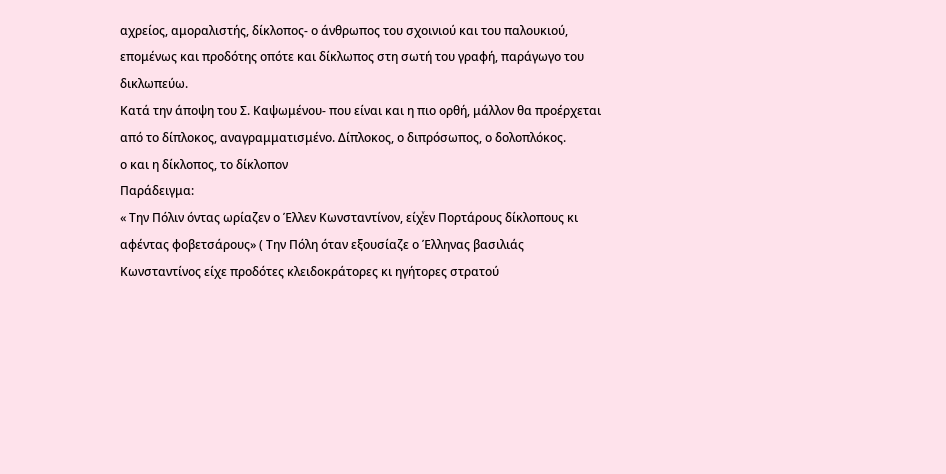αχρείος, αμοραλιστής, δίκλοπος- ο άνθρωπος του σχοινιού και του παλουκιού, επομένως και προδότης οπότε και δίκλωπος στη σωτή του γραφή, παράγωγο του δικλωπεύω.
Κατά την άποψη του Σ. Καψωμένου- που είναι και η πιο ορθή, μάλλον θα προέρχεται από το δίπλοκος, αναγραμματισμένο. Δίπλοκος, ο διπρόσωπος, ο δολοπλόκος.
ο και η δίκλοπος, το δίκλοπον
Παράδειγμα:
« Την Πόλιν όντας ωρίαζεν ο Έλλεν Κωνσταντίνον, είχͮεν Πορτάρους δίκλοπους κι αφέντας φοβετσάρους» ( Την Πόλη όταν εξουσίαζε ο Έλληνας βασιλιάς Κωνσταντίνος είχε προδότες κλειδοκράτορες κι ηγήτορες στρατού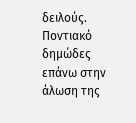δειλούς. Ποντιακό δημώδες επάνω στην άλωση της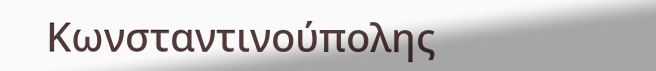Κωνσταντινούπολης